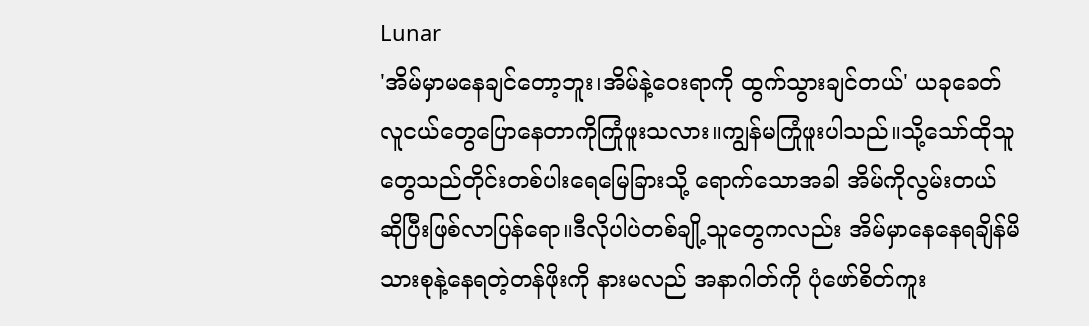Lunar
'အိမ်မှာမနေချင်တော့ဘူး၊အိမ်နဲ့ဝေးရာကို ထွက်သွားချင်တယ်' ယခုခေတ်လူငယ်တွေပြောနေတာကိုကြုံဖူးသလား။ကျွန်မကြုံဖူးပါသည်။သို့သော်ထိုသူတွေသည်တိုင်းတစ်ပါးရေမြေခြားသို့ ရောက်သောအခါ အိမ်ကိုလွမ်းတယ် ဆိုပြီးဖြစ်လာပြန်ရော။ဒီလိုပါပဲတစ်ချို့သူတွေကလည်း အိမ်မှာနေနေရချိန်မိသားစုနဲ့နေရတဲ့တန်ဖိုးကို နားမလည် အနာဂါတ်ကို ပုံဖော်စိတ်ကူး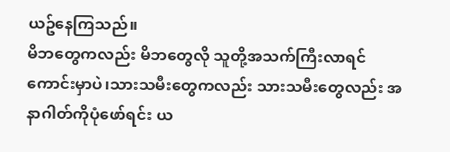ယဥ်နေကြသည်။
မိဘတွေကလည်း မိဘတွေလို သူတို့အသက်ကြီးလာရင်ကောင်းမှာပဲ၊သားသမီးတွေကလည်း သားသမီးတွေလည်း အနာဂါတ်ကိုပုံဖော်ရင်း ယ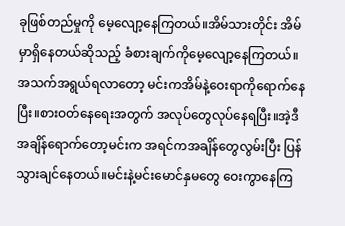ခုဖြစ်တည်မှုကို မေ့လျော့နေကြတယ်။အိမ်သားတိုင်း အိမ်မှာရှိနေတယ်ဆိုသည့် ခံစားချက်ကိုမေ့လျော့နေကြတယ်။
အသက်အရွယ်ရလာတော့ မင်းကအိမ်နဲ့ဝေးရာကိုရောက်နေပြီး။စားဝတ်နေရေးအတွက် အလုပ်တွေလုပ်နေရပြီး။အဲ့ဒီအချိန်ရောက်တော့မင်းက အရင်ကအချိန်တွေလွမ်းပြီး ပြန်သွားချင်နေတယ်။မင်းနဲ့မင်းမောင်နှမတွေ ဝေးကွာနေကြ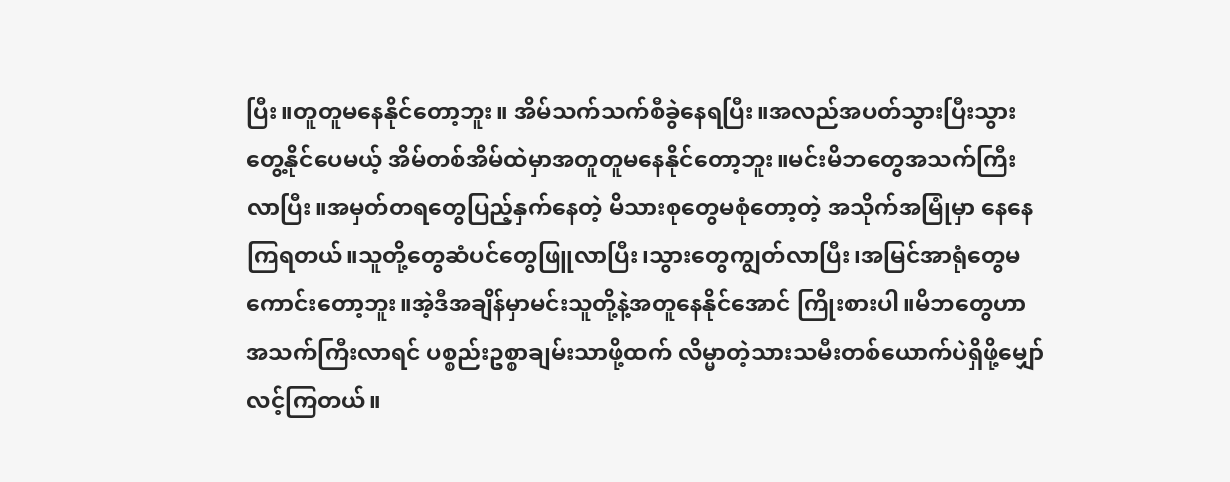ပြီး။တူတူမနေနိုင်တော့ဘူး။ အိမ်သက်သက်စီခွဲနေရပြီး။အလည်အပတ်သွားပြီးသွားတွေ့နိုင်ပေမယ့် အိမ်တစ်အိမ်ထဲမှာအတူတူမနေနိုင်တော့ဘူး။မင်းမိဘတွေအသက်ကြီးလာပြီး။အမှတ်တရတွေပြည့်နှက်နေတဲ့ မိသားစုတွေမစုံတော့တဲ့ အသိုက်အမြုံမှာ နေနေကြရတယ်။သူတို့တွေဆံပင်တွေဖြူလာပြီး၊သွားတွေကျွတ်လာပြီး၊အမြင်အာရုံတွေမကောင်းတော့ဘူး။အဲ့ဒီအချိန်မှာမင်းသူတို့နဲ့အတူနေနိုင်အောင် ကြိုးစားပါ။မိဘတွေဟာအသက်ကြီးလာရင် ပစ္စည်းဥစ္စာချမ်းသာဖို့ထက် လိမ္မာတဲ့သားသမီးတစ်ယောက်ပဲရှိဖို့မျှော်လင့်ကြတယ်။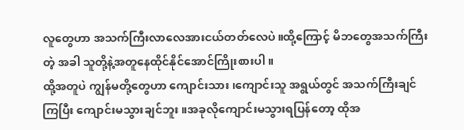လူတွေဟာ အသက်ကြီးလာလေအားငယ်တတ်လေပဲ။ထို့ကြောင့် မိဘတွေအသက်ကြီးတဲ့ အခါ သူတို့နဲ့အတူနေထိုင်နိုင်အောင်ကြိုးစားပါ။
ထို့အတူပဲ ကျွန်မတို့တွေဟာ ကျောင်းသား၊ကျောင်းသူ အရွယ်တွင် အသက်ကြီးချင်ကြပြီး ကျောင်းမသွားချင်ဘူး။အခုလိုကျောင်းမသွားရပြန်တော့ ထိုအ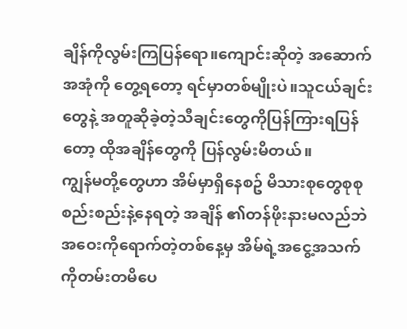ချိန်ကိုလွမ်းကြပြန်ရော။ကျောင်းဆိုတဲ့ အဆောက်အအုံကို တွေ့ရတော့ ရင်မှာတစ်မျိုးပဲ။သူငယ်ချင်းတွေနဲ့ အတူဆိုခဲ့တဲ့သီချင်းတွေကိုပြန်ကြားရပြန်တော့ ထိုအချိန်တွေကို ပြန်လွမ်းမိတယ်။
ကျွန်မတို့တွေဟာ အိမ်မှာရှိနေစဥ် မိသားစုတွေစုစုစည်းစည်းနဲ့နေရတဲ့ အချိန် ၏တန်ဖိုးနားမလည်ဘဲ အဝေးကိုရောက်တဲ့တစ်နေ့မှ အိမ်ရဲ့အငွေ့အသက်ကိုတမ်းတမိပေ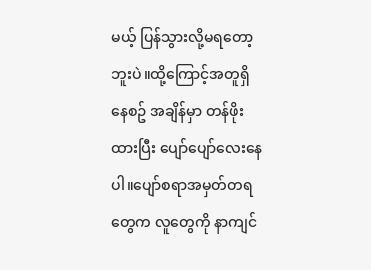မယ့် ပြန်သွားလို့မရတော့ဘူးပဲ။ထို့ကြောင့်အတူရှိနေစဥ် အချိန်မှာ တန်ဖိုးထားပြီး ပျော်ပျော်လေးနေပါ။ပျော်စရာအမှတ်တရတွေက လူတွေကို နာကျင်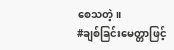စေသတဲ့။
#ချစ်ခြင်းမေတ္တာဖြင့်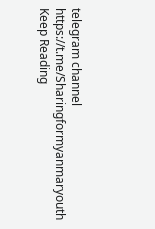telegram channel
https://t.me/Sharingformyanmaryouth
Keep Reading